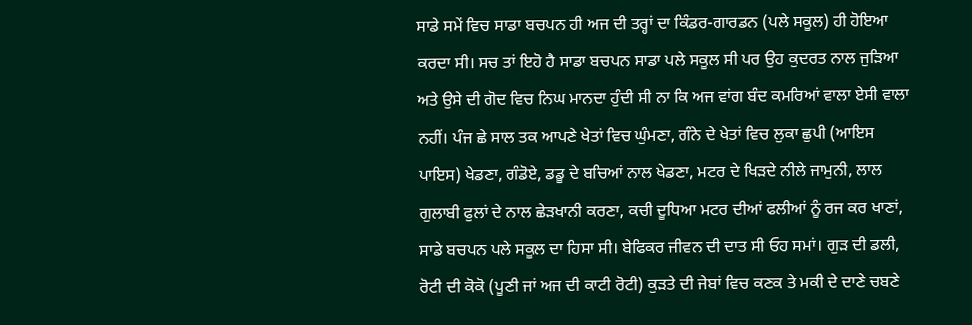ਸਾਡੇ ਸਮੇਂ ਵਿਚ ਸਾਡਾ ਬਚਪਨ ਹੀ ਅਜ ਦੀ ਤਰ੍ਹਾਂ ਦਾ ਕਿੰਡਰ-ਗਾਰਡਨ (ਪਲੇ ਸਕੂਲ) ਹੀ ਹੋਇਆ ਕਰਦਾ ਸੀ। ਸਚ ਤਾਂ ਇਹੋ ਹੈ ਸਾਡਾ ਬਚਪਨ ਸਾਡਾ ਪਲੇ ਸਕੂਲ ਸੀ ਪਰ ਉਹ ਕੁਦਰਤ ਨਾਲ ਜੁੜਿਆ ਅਤੇ ਉਸੇ ਦੀ ਗੋਦ ਵਿਚ ਨਿਘ ਮਾਨਦਾ ਹੁੰਦੀ ਸੀ ਨਾ ਕਿ ਅਜ ਵਾਂਗ ਬੰਦ ਕਮਰਿਆਂ ਵਾਲਾ ਏਸੀ ਵਾਲਾ ਨਹੀਂ। ਪੰਜ ਛੇ ਸਾਲ ਤਕ ਆਪਣੇ ਖੇਤਾਂ ਵਿਚ ਘੁੰਮਣਾ, ਗੰਨੇ ਦੇ ਖੇਤਾਂ ਵਿਚ ਲੁਕਾ ਛੁਪੀ (ਆਇਸ ਪਾਇਸ) ਖੇਡਣਾ, ਗੰਡੋਏ, ਡਡੂ ਦੇ ਬਚਿਆਂ ਨਾਲ ਖੇਡਣਾ, ਮਟਰ ਦੇ ਖਿੜਦੇ ਨੀਲੇ ਜਾਮੁਨੀ, ਲਾਲ ਗੁਲਾਬੀ ਫੁਲਾਂ ਦੇ ਨਾਲ ਛੇੜਖਾਨੀ ਕਰਣਾ, ਕਚੀ ਦੂਧਿਆ ਮਟਰ ਦੀਆਂ ਫਲੀਆਂ ਨੂੰ ਰਜ ਕਰ ਖਾਣਾਂ, ਸਾਡੇ ਬਚਪਨ ਪਲੇ ਸਕੂਲ ਦਾ ਹਿਸਾ ਸੀ। ਬੇਫਿਕਰ ਜੀਵਨ ਦੀ ਦਾਤ ਸੀ ਓਹ ਸਮਾਂ। ਗੁੜ ਦੀ ਡਲੀ, ਰੋਟੀ ਦੀ ਕੋਕੋ (ਪੂਣੀ ਜਾਂ ਅਜ ਦੀ ਕਾਟੀ ਰੋਟੀ) ਕੁੜਤੇ ਦੀ ਜੇਬਾਂ ਵਿਚ ਕਣਕ ਤੇ ਮਕੀ ਦੇ ਦਾਣੇ ਚਬਣੇ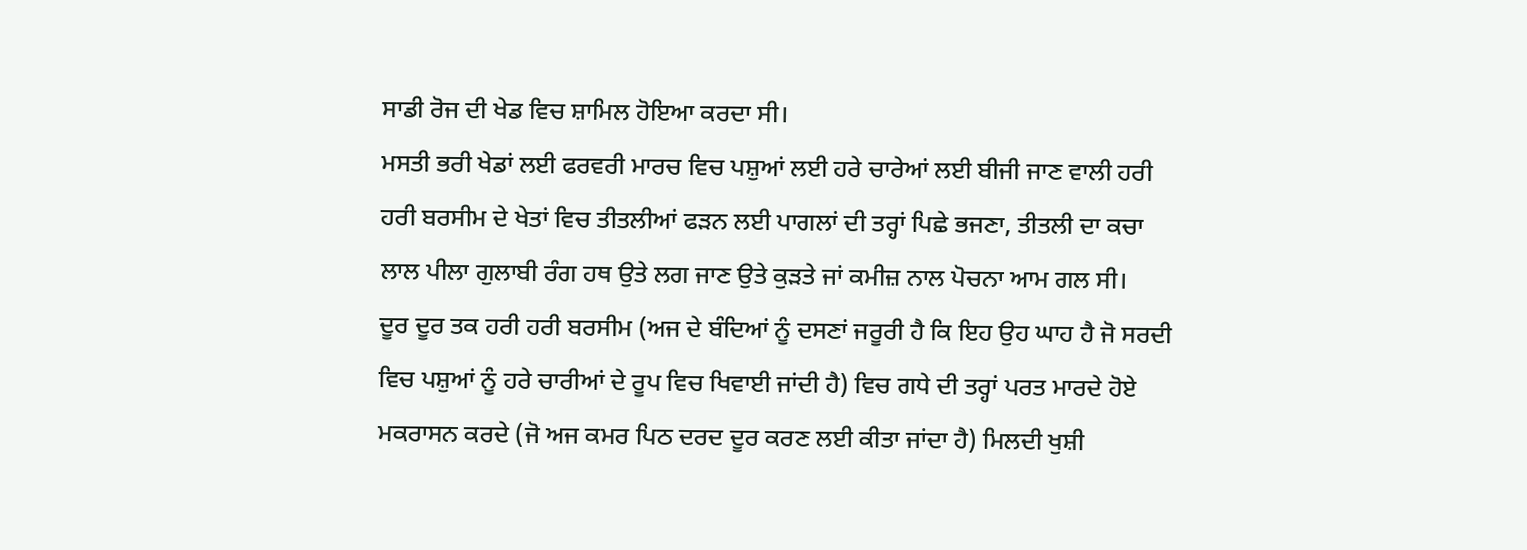ਸਾਡੀ ਰੋਜ ਦੀ ਖੇਡ ਵਿਚ ਸ਼ਾਮਿਲ ਹੋਇਆ ਕਰਦਾ ਸੀ।
ਮਸਤੀ ਭਰੀ ਖੇਡਾਂ ਲਈ ਫਰਵਰੀ ਮਾਰਚ ਵਿਚ ਪਸ਼ੁਆਂ ਲਈ ਹਰੇ ਚਾਰੇਆਂ ਲਈ ਬੀਜੀ ਜਾਣ ਵਾਲੀ ਹਰੀ ਹਰੀ ਬਰਸੀਮ ਦੇ ਖੇਤਾਂ ਵਿਚ ਤੀਤਲੀਆਂ ਫੜਨ ਲਈ ਪਾਗਲਾਂ ਦੀ ਤਰ੍ਹਾਂ ਪਿਛੇ ਭਜਣਾ, ਤੀਤਲੀ ਦਾ ਕਚਾ ਲਾਲ ਪੀਲਾ ਗੁਲਾਬੀ ਰੰਗ ਹਥ ਉਤੇ ਲਗ ਜਾਣ ਉਤੇ ਕੁੜਤੇ ਜਾਂ ਕਮੀਜ਼ ਨਾਲ ਪੋਚਨਾ ਆਮ ਗਲ ਸੀ।
ਦੂਰ ਦੂਰ ਤਕ ਹਰੀ ਹਰੀ ਬਰਸੀਮ (ਅਜ ਦੇ ਬੰਦਿਆਂ ਨੂੰ ਦਸਣਾਂ ਜਰੂਰੀ ਹੈ ਕਿ ਇਹ ਉਹ ਘਾਹ ਹੈ ਜੋ ਸਰਦੀ ਵਿਚ ਪਸ਼ੁਆਂ ਨੂੰ ਹਰੇ ਚਾਰੀਆਂ ਦੇ ਰੂਪ ਵਿਚ ਖਿਵਾਈ ਜਾਂਦੀ ਹੈ) ਵਿਚ ਗਧੇ ਦੀ ਤਰ੍ਹਾਂ ਪਰਤ ਮਾਰਦੇ ਹੋਏ ਮਕਰਾਸਨ ਕਰਦੇ (ਜੋ ਅਜ ਕਮਰ ਪਿਠ ਦਰਦ ਦੂਰ ਕਰਣ ਲਈ ਕੀਤਾ ਜਾਂਦਾ ਹੈ) ਮਿਲਦੀ ਖੁਸ਼ੀ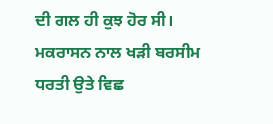ਦੀ ਗਲ ਹੀ ਕੁਝ ਹੋਰ ਸੀ। ਮਕਰਾਸਨ ਨਾਲ ਖੜੀ ਬਰਸੀਮ ਧਰਤੀ ਉਤੇ ਵਿਛ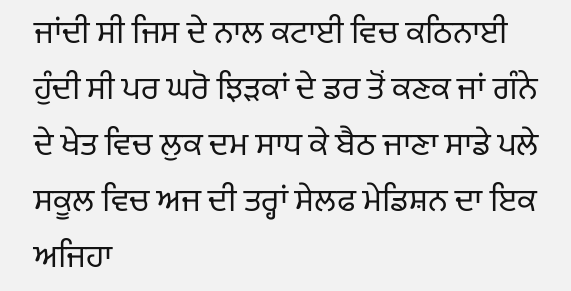ਜਾਂਦੀ ਸੀ ਜਿਸ ਦੇ ਨਾਲ ਕਟਾਈ ਵਿਚ ਕਠਿਨਾਈ ਹੁੰਦੀ ਸੀ ਪਰ ਘਰੋ ਝਿੜਕਾਂ ਦੇ ਡਰ ਤੋਂ ਕਣਕ ਜਾਂ ਗੰਨੇ ਦੇ ਖੇਤ ਵਿਚ ਲੁਕ ਦਮ ਸਾਧ ਕੇ ਬੈਠ ਜਾਣਾ ਸਾਡੇ ਪਲੇ ਸਕੂਲ ਵਿਚ ਅਜ ਦੀ ਤਰ੍ਹਾਂ ਸੇਲਫ ਮੇਡਿਸ਼ਨ ਦਾ ਇਕ ਅਜਿਹਾ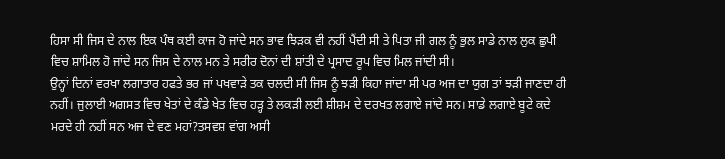ਹਿਸਾ ਸੀ ਜਿਸ ਦੇ ਨਾਲ ਇਕ ਪੰਥ ਕਈ ਕਾਜ ਹੋ ਜਾਂਦੇ ਸਨ ਭਾਵ ਝਿੜਕ ਵੀ ਨਹੀਂ ਪੈਂਦੀ ਸੀ ਤੇ ਪਿਤਾ ਜੀ ਗਲ ਨੂੰ ਭੁਲ ਸਾਡੇ ਨਾਲ ਲੁਕ ਛੁਪੀ ਵਿਚ ਸ਼ਾਮਿਲ ਹੋ ਜਾਂਦੇ ਸਨ ਜਿਸ ਦੇ ਨਾਲ ਮਨ ਤੇ ਸਰੀਰ ਦੋਨਾਂ ਦੀ ਸ਼ਾਂਤੀ ਦੇ ਪ੍ਰਸਾਦ ਰੂਪ ਵਿਚ ਮਿਲ ਜਾਂਦੀ ਸੀ।
ਉਨ੍ਹਾਂ ਦਿਨਾਂ ਵਰਖਾ ਲਗਾਤਾਰ ਹਫਤੇ ਭਰ ਜਾਂ ਪਖਵਾੜੇ ਤਕ ਚਲਦੀ ਸੀ ਜਿਸ ਨੂੰ ਝੜੀ ਕਿਹਾ ਜਾਂਦਾ ਸੀ ਪਰ ਅਜ ਦਾ ਯੁਗ ਤਾਂ ਝੜੀ ਜਾਣਦਾ ਹੀ ਨਹੀਂ। ਜੁਲਾਈ ਅਗਸਤ ਵਿਚ ਖੇਤਾਂ ਦੇ ਕੰਡੇ ਖੇਤ ਵਿਚ ਹੜ੍ਹ ਤੇ ਲਕੜੀ ਲਈ ਸ਼ੀਸ਼ਮ ਦੇ ਦਰਖਤ ਲਗਾਏ ਜਾਂਦੇ ਸਨ। ਸਾਡੇ ਲਗਾਏ ਬੂਟੇ ਕਦੇ ਮਰਦੇ ਹੀ ਨਹੀਂ ਸਨ ਅਜ ਦੇ ਵਣ ਮਹਾਂ?ਤਸਵਸ਼ ਵਾਂਗ ਅਸੀ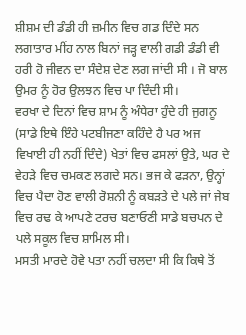ਸ਼ੀਸ਼ਮ ਦੀ ਡੰਡੀ ਹੀ ਜ਼ਮੀਨ ਵਿਚ ਗਡ ਦਿੰਦੇ ਸਨ ਲਗਾਤਾਰ ਮੀਂਹ ਨਾਲ ਬਿਨਾਂ ਜੜ੍ਹ ਵਾਲੀ ਗਡੀ ਡੰਡੀ ਵੀ ਹਰੀ ਹੋ ਜੀਵਨ ਦਾ ਸੰਦੇਸ਼ ਦੇਣ ਲਗ ਜਾਂਦੀ ਸੀ । ਜੋ ਬਾਲ ਉਮਰ ਨੂੰ ਹੋਰ ਉਲਝਨ ਵਿਚ ਪਾ ਦਿੰਦੀ ਸੀ।
ਵਰਖਾ ਦੇ ਦਿਨਾਂ ਵਿਚ ਸ਼ਾਮ ਨੂੰ ਅੰਧੇਰਾ ਹੁੰਦੇ ਹੀ ਜੁਗਨੂ (ਸਾਡੇ ਇਥੇ ਇੰਹੇ ਪਟਬੀਜਣਾ ਕਹਿੰਦੇ ਹੈ ਪਰ ਅਜ ਵਿਖਾਈ ਹੀ ਨਹੀਂ ਦਿੰਦੇ) ਖੇਤਾਂ ਵਿਚ ਫਸਲਾਂ ਉਤੇ, ਘਰ ਦੇ ਵੇਹੜੇ ਵਿਚ ਚਮਕਣ ਲਗਦੇ ਸਨ। ਭਜ ਕੇ ਫੜਨਾ, ਉਨ੍ਹਾਂ ਵਿਚ ਪੈਦਾ ਹੋਣ ਵਾਲੀ ਰੋਸ਼ਨੀ ਨੂੰ ਕਬੜਤੇ ਦੇ ਪਲੇ ਜਾਂ ਜੇਬ ਵਿਚ ਰਢ ਕੇ ਆਪਣੇ ਟਰਚ ਬਣਾਓਣੀ ਸਾਡੇ ਬਚਪਨ ਦੇ ਪਲੇ ਸਕੂਲ ਵਿਚ ਸ਼ਾਮਿਲ ਸੀ।
ਮਸਤੀ ਮਾਰਦੇ ਹੋਵੇ ਪਤਾ ਨਹੀਂ ਚਲਦਾ ਸੀ ਕਿ ਕਿਥੇ ਤੋਂ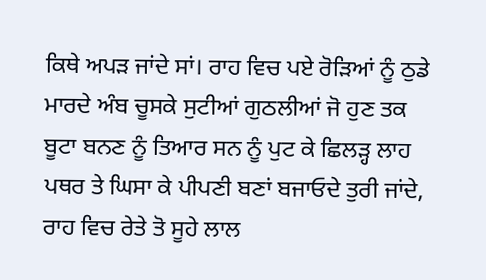ਕਿਥੇ ਅਪੜ ਜਾਂਦੇ ਸਾਂ। ਰਾਹ ਵਿਚ ਪਏ ਰੋੜਿਆਂ ਨੂੰ ਠੁਡੇ ਮਾਰਦੇ ਅੰਬ ਚੂਸਕੇ ਸੁਟੀਆਂ ਗੁਠਲੀਆਂ ਜੋ ਹੁਣ ਤਕ ਬੂਟਾ ਬਨਣ ਨੂੰ ਤਿਆਰ ਸਨ ਨੂੰ ਪੁਟ ਕੇ ਛਿਲੜ੍ਹ ਲਾਹ ਪਥਰ ਤੇ ਘਿਸਾ ਕੇ ਪੀਪਣੀ ਬਣਾਂ ਬਜਾਓਦੇ ਤੁਰੀ ਜਾਂਦੇ, ਰਾਹ ਵਿਚ ਰੇਤੇ ਤੋ ਸੂਹੇ ਲਾਲ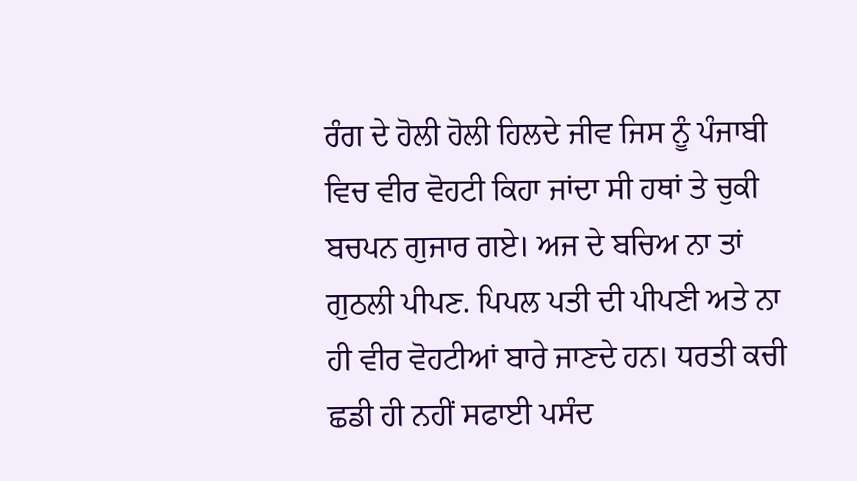ਰੰਗ ਦੇ ਹੋਲੀ ਹੋਲੀ ਹਿਲਦੇ ਜੀਵ ਜਿਸ ਨੂੰ ਪੰਜਾਬੀ ਵਿਚ ਵੀਰ ਵੋਹਟੀ ਕਿਹਾ ਜਾਂਦਾ ਸੀ ਹਥਾਂ ਤੇ ਚੁਕੀ ਬਚਪਨ ਗੁਜਾਰ ਗਏ। ਅਜ ਦੇ ਬਚਿਅ ਨਾ ਤਾਂ ਗੁਠਲੀ ਪੀਪਣ. ਪਿਪਲ ਪਤੀ ਦੀ ਪੀਪਣੀ ਅਤੇ ਨਾ ਹੀ ਵੀਰ ਵੋਹਟੀਆਂ ਬਾਰੇ ਜਾਣਦੇ ਹਨ। ਧਰਤੀ ਕਚੀ ਛਡੀ ਹੀ ਨਹੀਂ ਸਫਾਈ ਪਸੰਦ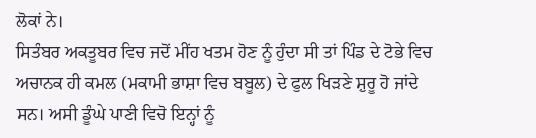ਲੋਕਾਂ ਨੇ।
ਸਿਤੰਬਰ ਅਕਤੂਬਰ ਵਿਚ ਜਦੋਂ ਮੀਂਹ ਖਤਮ ਹੋਣ ਨੂੰ ਹੁੰਦਾ ਸੀ ਤਾਂ ਪਿੰਡ ਦੇ ਟੋਭੇ ਵਿਚ ਅਚਾਨਕ ਹੀ ਕਮਲ (ਮਕਾਮੀ ਭਾਸ਼ਾ ਵਿਚ ਬਬੂਲ) ਦੇ ਫੁਲ ਖਿੜਣੇ ਸ਼ੁਰੂ ਹੋ ਜਾਂਦੇ ਸਨ। ਅਸੀ ਡੂੰਘੇ ਪਾਣੀ ਵਿਚੋ ਇਨ੍ਹਾਂ ਨੂੰ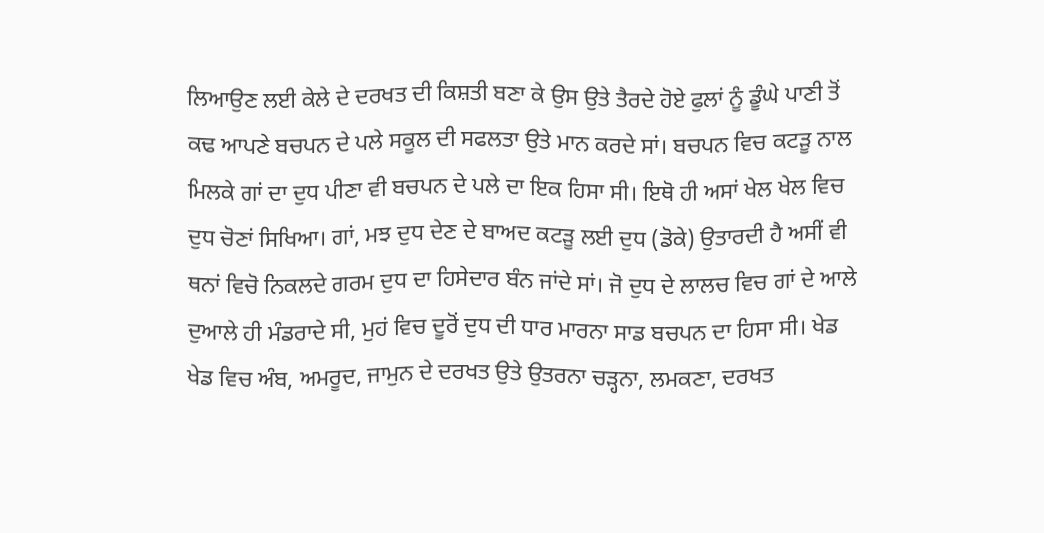ਲਿਆਉਣ ਲਈ ਕੇਲੇ ਦੇ ਦਰਖਤ ਦੀ ਕਿਸ਼ਤੀ ਬਣਾ ਕੇ ਉਸ ਉਤੇ ਤੈਰਦੇ ਹੋਏ ਫੁਲਾਂ ਨੂੰ ਡੂੰਘੇ ਪਾਣੀ ਤੋਂ ਕਢ ਆਪਣੇ ਬਚਪਨ ਦੇ ਪਲੇ ਸਕੂਲ ਦੀ ਸਫਲਤਾ ਉਤੇ ਮਾਨ ਕਰਦੇ ਸਾਂ। ਬਚਪਨ ਵਿਚ ਕਟੜੂ ਨਾਲ ਮਿਲਕੇ ਗਾਂ ਦਾ ਦੁਧ ਪੀਣਾ ਵੀ ਬਚਪਨ ਦੇ ਪਲੇ ਦਾ ਇਕ ਹਿਸਾ ਸੀ। ਇਥੋ ਹੀ ਅਸਾਂ ਖੇਲ ਖੇਲ ਵਿਚ ਦੁਧ ਚੋਣਾਂ ਸਿਖਿਆ। ਗਾਂ, ਮਝ ਦੁਧ ਦੇਣ ਦੇ ਬਾਅਦ ਕਟੜੂ ਲਈ ਦੁਧ (ਡੋਕੇ) ਉਤਾਰਦੀ ਹੈ ਅਸੀਂ ਵੀ ਥਨਾਂ ਵਿਚੋ ਨਿਕਲਦੇ ਗਰਮ ਦੁਧ ਦਾ ਹਿਸੇਦਾਰ ਬੰਨ ਜਾਂਦੇ ਸਾਂ। ਜੋ ਦੁਧ ਦੇ ਲਾਲਚ ਵਿਚ ਗਾਂ ਦੇ ਆਲੇ ਦੁਆਲੇ ਹੀ ਮੰਡਰਾਦੇ ਸੀ, ਮੁਹਂ ਵਿਚ ਦੂਰੋਂ ਦੁਧ ਦੀ ਧਾਰ ਮਾਰਨਾ ਸਾਡ ਬਚਪਨ ਦਾ ਹਿਸਾ ਸੀ। ਖੇਡ ਖੇਡ ਵਿਚ ਅੰਬ, ਅਮਰੂਦ, ਜਾਮੁਨ ਦੇ ਦਰਖਤ ਉਤੇ ਉਤਰਨਾ ਚੜ੍ਹਨਾ, ਲਮਕਣਾ, ਦਰਖਤ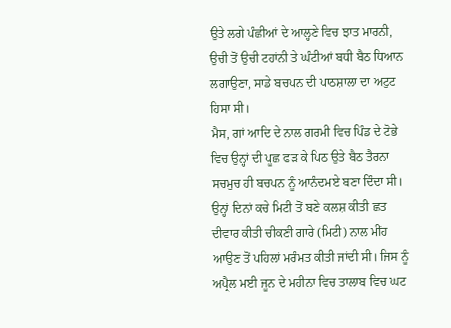ਉਤੇ ਲਗੇ ਪੰਛੀਆਂ ਦੇ ਆਲ੍ਹਣੇ ਵਿਚ ਝਾਤ ਮਾਰਨੀ, ਉਚੀ ਤੋਂ ਉਚੀ ਟਹਾਂਨੀ ਤੇ ਘੰਟੀਆਂ ਬਧੀ ਬੈਠ ਧਿਆਨ ਲਗਾਉਣਾ, ਸਾਡੇ ਬਚਪਨ ਦੀ ਪਾਠਸ਼ਾਲਾ ਦਾ ਅਟੁਟ ਹਿਸਾ ਸੀ।
ਮੈਸ, ਗਾਂ ਆਦਿ ਦੇ ਨਾਲ ਗਰਮੀ ਵਿਚ ਪਿੰਡ ਦੇ ਟੋਭੇ ਵਿਚ ਉਨ੍ਹਾਂ ਦੀ ਪੂਛ ਫੜ ਕੇ ਪਿਠ ਉਤੇ ਬੈਠ ਤੈਰਨਾ ਸਚਮੁਚ ਹੀ ਬਚਪਨ ਨੂੰ ਆਨੰਦਮਏ ਬਣਾ ਦਿੰਦਾ ਸੀ। ਉਨ੍ਹਾਂ ਦਿਨਾਂ ਕਚੇ ਮਿਟੀ ਤੋਂ ਬਣੇ ਕਲਸ਼ ਕੀਤੀ ਛਤ ਦੀਵਾਰ ਕੀਤੀ ਚੀਕਣੀ ਗਾਰੇ (ਮਿਟੀ) ਨਾਲ ਮੀਂਹ ਆਉਣ ਤੋਂ ਪਹਿਲਾਂ ਮਰੰਮਤ ਕੀਤੀ ਜਾਂਦੀ ਸੀ। ਜਿਸ ਨੂੰ ਅਪ੍ਰੈਲ ਮਈ ਜੂਨ ਦੇ ਮਹੀਨਾ ਵਿਚ ਤਾਲਾਬ ਵਿਚ ਘਟ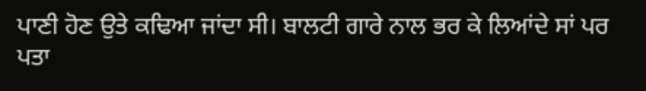ਪਾਣੀ ਹੋਣ ਉਤੇ ਕਢਿਆ ਜਾਂਦਾ ਸੀ। ਬਾਲਟੀ ਗਾਰੇ ਨਾਲ ਭਰ ਕੇ ਲਿਆਂਦੇ ਸਾਂ ਪਰ ਪਤਾ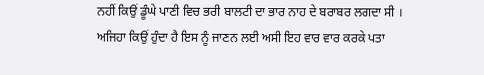ਨਹੀਂ ਕਿਉਂ ਡੂੰਘੇ ਪਾਣੀ ਵਿਚ ਭਰੀ ਬਾਲਟੀ ਦਾ ਭਾਰ ਨਾਹ ਦੇ ਬਰਾਬਰ ਲਗਦਾ ਸੀ । ਅਜਿਹਾ ਕਿਉਂ ਹੁੰਦਾ ਹੈ ਇਸ ਨੂੰ ਜਾਣਨ ਲਈ ਅਸੀ ਇਹ ਵਾਰ ਵਾਰ ਕਰਕੇ ਪਤਾ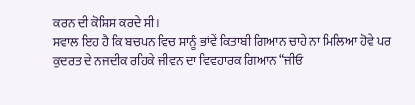ਕਰਨ ਦੀ ਕੋਸ਼ਿਸ ਕਰਦੇ ਸੀ।
ਸਵਾਲ ਇਹ ਹੈ ਕਿ ਬਚਪਨ ਵਿਚ ਸਾਨੂੰ ਭਾਂਵੇਂ ਕਿਤਾਬੀ ਗਿਆਨ ਚਾਹੇ ਨਾ ਮਿਲਿਆ ਹੋਵੇ ਪਰ ਕੁਦਰਤ ਦੇ ਨਜਦੀਕ ਰਹਿਕੇ ਜੀਵਨ ਦਾ ਵਿਵਹਾਰਕ ਗਿਆਨ “ਜੀਓ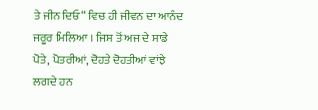ਤੇ ਜੀਨ ਦਿਓ“ ਵਿਚ ਹੀ ਜੀਵਨ ਦਾ ਆਨੰਦ ਜਰੂਰ ਮਿਲਿਆ । ਜਿਸ ਤੋਂ ਅਜ ਦੇ ਸਾਡੇ ਪੋਤੇ, ਪੋਤਰੀਆਂ, ਦੋਹਤੇ ਦੋਹਤੀਆਂ ਵਾਂਝੇ ਲਗਦੇ ਹਨ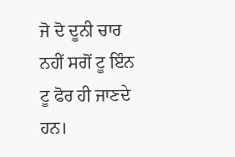ਜੋ ਦੋ ਦੂਨੀ ਚਾਰ ਨਹੀਂ ਸਗੋਂ ਟੂ ਇੰਨ ਟੂ ਫੋਰ ਹੀ ਜਾਣਦੇ ਹਨ।